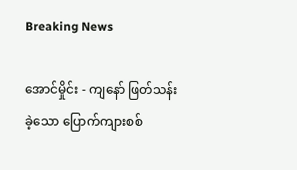Breaking News

အောင်မှိုင်း - ကျနော် ဖြတ်သန်းခဲ့သော ပြောက်ကျားစစ်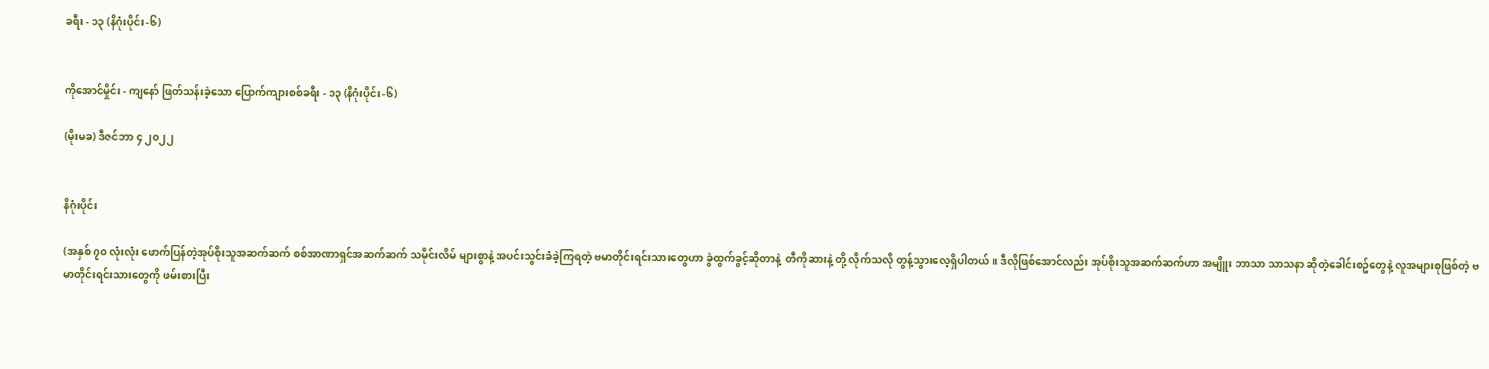ခရီး - ၁၃ (နိဂုံးပိုင်း-၆)


ကိုအောင်မှိုင်း - ကျနော် ဖြတ်သန်းခဲ့သော ပြောက်ကျားစစ်ခရီး - ၁၃ (နိဂုံးပိုင်း-၆)

(မိုးမခ) ဒီဇင်ဘာ ၄ ၂၀၂၂


နိဂုံးပိုင်း

(အနှစ် ၇၀ လုံးလုံး ဖောက်ပြန်တဲ့အုပ်စိုးသူအဆက်ဆက် စစ်အာဏာရှင်အဆက်ဆက် သမိုင်းလိမ် များစွာနဲ့ အပင်းသွင်းခံခဲ့ကြရတဲ့ ဗမာတိုင်းရင်းသားတွေဟာ ခွဲထွက်ခွင့်ဆိုတာနဲ့  တီကိုဆားနဲ့ တို့ လိုက်သလို တွန့်သွားလေ့ရှိပါတယ်။ ဒီလိုဖြစ်အောင်လည်း အုပ်စိုးသူအဆက်ဆက်ဟာ အမျိူး ဘာသာ သာသနာ ဆိုတဲ့ခေါင်းစဥ်တွေနဲ့ လူအများစုဖြစ်တဲ့ ဗမာတိုင်းရင်းသားတွေကို ဖမ်းစားပြီး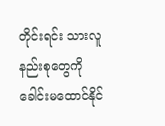တိုင်းရင်း သားလူနည်းစုတွေကို  ခေါင်းမထောင်နိုင်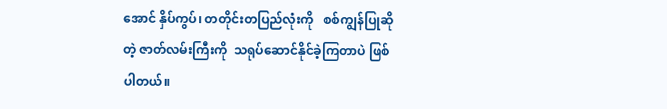အောင် နှိပ်ကွပ်၊ တတိုင်းတပြည်လုံးကို   စစ်ကျွန်ပြုဆိုတဲ့ ဇာတ်လမ်းကြီးကို  သရုပ်ဆောင်နိုင်ခဲ့ကြတာပဲ ဖြစ်ပါတယ်။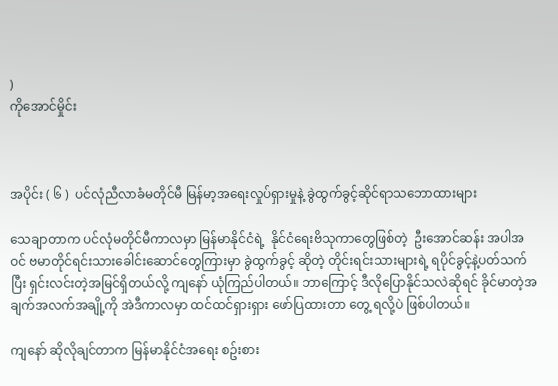)                                                                                                                                                                                                 ကိုအောင်မှိုင်း



အပိုင်း ( ၆ )  ပင်လုံညီလာခံမတိုင်မီ မြန်မာ့အရေးလှုပ်ရှားမှုနဲ့ ခွဲထွက်ခွင့်ဆိုင်ရာသဘောထားများ

သေချာတာက ပင်လုံမတိုင်မီကာလမှာ မြန်မာနိုင်ငံရဲ့  နိုင်ငံရေးဗိသုကာတွေဖြစ်တဲ့  ဦးအောင်ဆန်း အပါအဝင် ဗမာတိုင်ရင်းသားခေါင်းဆောင်တွေကြားမှာ ခွဲထွက်ခွင့် ဆိုတဲ့ တိုင်းရင်းသားများရဲ့ ရပိုင်ခွင့်နဲ့ပတ်သက်ပြီး ရှင်းလင်းတဲ့အမြင်ရှိတယ်လို့ ကျနော် ယုံကြည်ပါတယ်။ ဘာကြောင့် ဒီလိုပြောနိုင်သလဲဆိုရင် ခိုင်မာတဲ့အချက်အလက်အချို့ကို အဲဒီကာလမှာ ထင်ထင်ရှားရှား ဖော်ပြထားတာ တွေ့ ရလို့ပဲ ဖြစ်ပါတယ်။

ကျနော် ဆိုလိုချင်တာက မြန်မာနိုင်ငံအရေး စဥ်းစား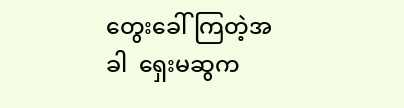တွေးခေါ်ကြတဲ့အခါ  ရှေးမဆွက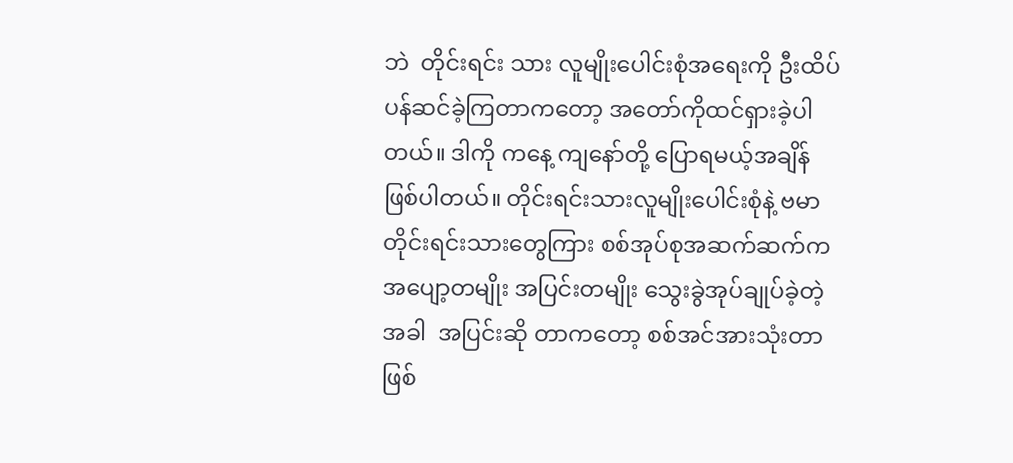ဘဲ  တိုင်းရင်း သား လူမျိုးပေါင်းစုံအရေးကို ဦးထိပ်ပန်ဆင်ခဲ့ကြတာကတော့ အတော်ကိုထင်ရှားခဲ့ပါတယ်။ ဒါကို ကနေ့ ကျနော်တို့ ပြောရမယ့်အချိန် ဖြစ်ပါတယ်။ တိုင်းရင်းသားလူမျိုးပေါင်းစုံနဲ့ ဗမာတိုင်းရင်းသားတွေကြား စစ်အုပ်စုအဆက်ဆက်က အပျော့တမျိုး အပြင်းတမျိုး သွေးခွဲအုပ်ချုပ်ခဲ့တဲ့အခါ  အပြင်းဆို တာကတော့ စစ်အင်အားသုံးတာဖြစ်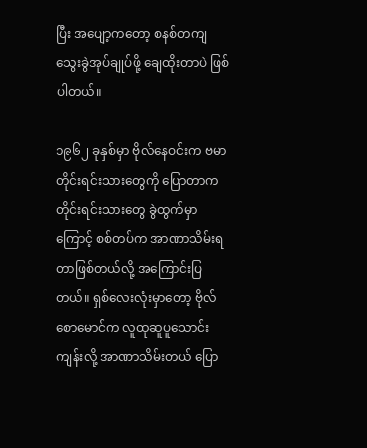ပြီး အပျော့ကတော့ စနစ်တကျ သွေးခွဲအုပ်ချုပ်ဖို့ ချေထိုးတာပဲ ဖြစ်ပါတယ်။

၁၉၆၂ ခုနှစ်မှာ ဗိုလ်နေဝင်းက ဗမာတိုင်းရင်းသားတွေကို ပြောတာက  တိုင်းရင်းသားတွေ ခွဲထွက်မှာကြောင့် စစ်တပ်က အာဏာသိမ်းရတာဖြစ်တယ်လို့ အကြောင်းပြတယ်။ ရှစ်လေးလုံးမှာတော့ ဗိုလ်စောမောင်က လူထုဆူပူသောင်းကျန်းလို့ အာဏာသိမ်းတယ် ပြော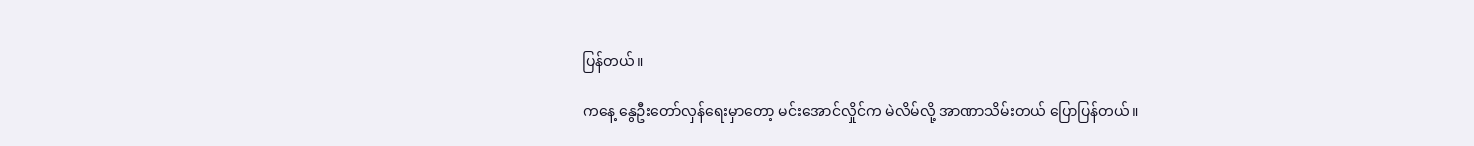ပြန်တယ်။

ကနေ့ နွေဦးတော်လှန်ရေးမှာတော့ မင်းအောင်လှိုင်က မဲလိမ်လို့ အာဏာသိမ်းတယ် ပြောပြန်တယ်။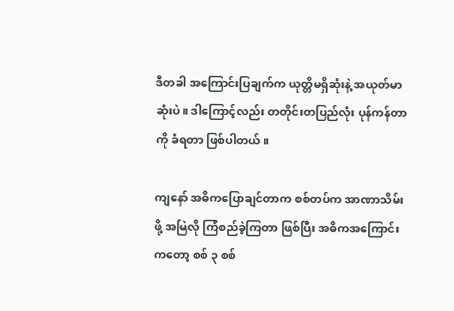ဒီတခါ အကြောင်းပြချက်က ယုတ္တိမရှိဆုံးနဲ့ အယုတ်မာဆုံးပဲ။ ဒါကြောင့်လည်း တတိုင်းတပြည်လုံး ပုန်ကန်တာကို ခံရတာ ဖြစ်ပါတယ်။

ကျနော် အဓိကပြောချင်တာက စစ်တပ်က အာဏာသိမ်းဖို့ အမြဲလို ကြံစည်ခဲ့ကြတာ ဖြစ်ပြီး အဓိကအကြောင်းကတော့ စစ် ၃ စစ်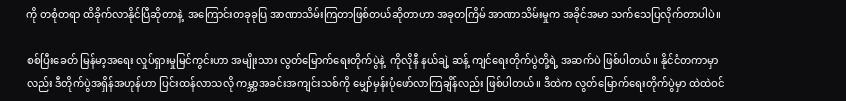ကို တစုံတရာ ထိခိုက်လာနိုင်ပြီဆိုတာနဲ့  အကြောင်းတခုခုပြ အာဏာသိမ်းကြတာဖြစ်တယ်ဆိုတာဟာ အခုတကြိမ် အာဏာသိမ်းမှုက အခိုင်အမာ သက်သေပြလိုက်တာပါပဲ။

စစ်ပြီးခေတ် မြန်မာ့အရေး လှုပ်ရှားမှုမြင်ကွင်းဟာ အမျိုးသား လွတ်မြောက်ရေးတိုက်ပွဲနဲ့  ကိုလိုနီ နယ်ချဲ့ ဆန့် ကျင်ရေးတိုက်ပွဲတို့ရဲ့ အဆက်ပဲ ဖြစ်ပါတယ်။ နိုင်ငံတကာမှာလည်း ဒီတိုက်ပွဲအရှိန်အဟုန်ဟာ ပြင်းထန်လာသလို ကမ္ဘာ့အခင်းအကျင်းသစ်ကို မျှော်မှန်းပုံဖော်လာကြချိန်လည်း ဖြစ်ပါတယ်။ ဒီထဲက လွတ်မြောက်ရေးတိုက်ပွဲမှာ ထဲထဲဝင်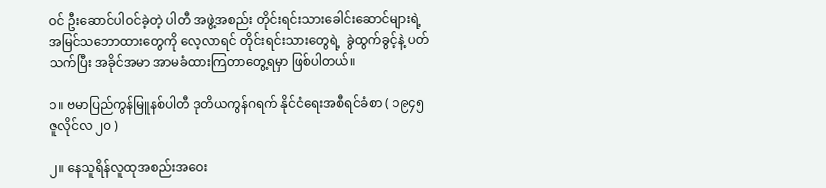ဝင် ဦးဆောင်ပါဝင်ခဲ့တဲ့ ပါတီ အဖွဲ့အစည်း တိုင်းရင်းသားခေါင်းဆောင်များရဲ့ အမြင်သဘောထားတွေကို လေ့လာရင် တိုင်းရင်းသားတွေရဲ့  ခွဲထွက်ခွင့်နဲ့ ပတ်သက်ပြီး အခိုင်အမာ အာမခံထားကြတာတွေ့ရမှာ ဖြစ်ပါတယ်။

၁။ ဗမာပြည်ကွန်မြူနစ်ပါတီ ဒုတိယကွန်ဂရက် နိုင်ငံရေးအစီရင်ခံစာ ( ၁၉၄၅ ဇူလိုင်လ ၂၀ )

၂။ နေသူရိန်လူထုအစည်းအဝေး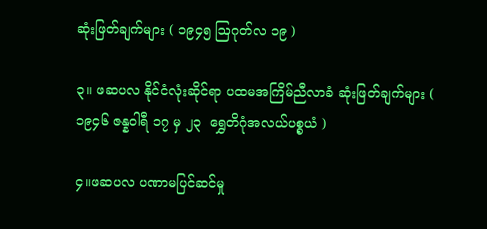ဆုံးဖြတ်ချက်များ ( ၁၉၄၅ ဩဂုတ်လ ၁၉ )

၃။ ဖဆပလ နိုင်ငံလုံးဆိုင်ရာ ပထမအကြိမ်ညီလာခံ ဆုံးဖြတ်ချက်များ ( ၁၉၄၆ ဇန္နဝါရီ ၁၇ မှ ၂၃  ရွှေတိဂုံအလယ်ပစ္စယံ )

၄။ဖဆပလ ပဏာမပြင်ဆင်မှု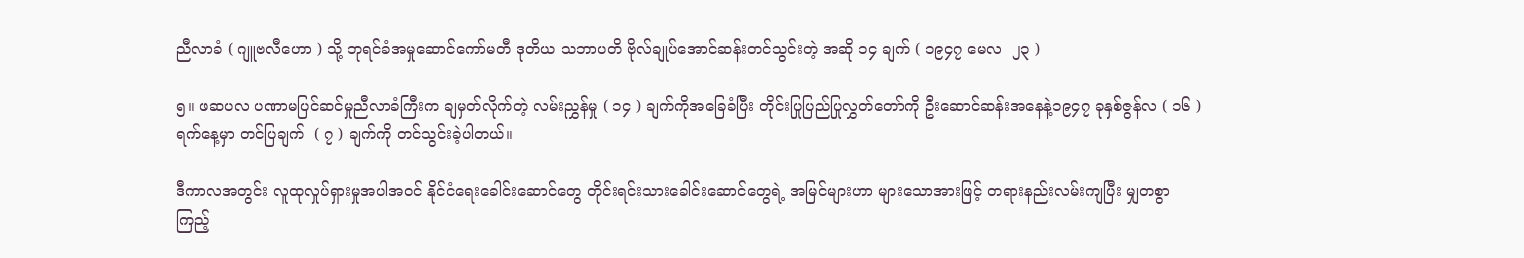ညီလာခံ ( ဂျူဗလီဟော ) သို့ ဘုရင်ခံအမှုဆောင်ကော်မတီ ဒုတိယ သဘာပတိ ဗိုလ်ချုပ်အောင်ဆန်းတင်သွင်းတဲ့ အဆို ၁၄ ချက် ( ၁၉၄၇ မေလ  ၂၃ )

၅။ ဖဆပလ ပဏာမပြင်ဆင်မှုညီလာခံကြီးက ချမှတ်လိုက်တဲ့ လမ်းညွှန်မှု ( ၁၄ ) ချက်ကိုအခြေခံပြီး တိုင်းပြုပြည်ပြုလွှတ်တော်ကို ဦးဆောင်ဆန်းအနေနဲ့၁၉၄၇ ခုနှစ်ဇွန်လ ( ၁၆ ) ရက်နေ့မှာ တင်ပြချက်  ( ၇ ) ချက်ကို တင်သွင်းခဲ့ပါတယ်။

ဒီကာလအတွင်း လူထုလှုပ်ရှားမှုအပါအဝင် နိုင်ငံရေးခေါင်းဆောင်တွေ တိုင်းရင်းသားခေါင်းဆောင်တွေရဲ့ အမြင်များဟာ များသောအားဖြင့် တရားနည်းလမ်းကျပြီး မျှတစွာ ကြည့်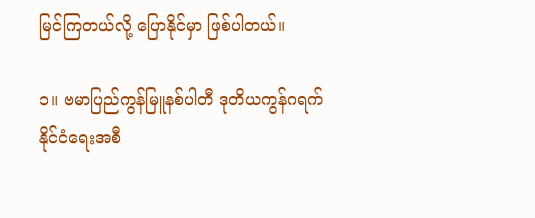မြင်ကြတယ်လို့ ပြောနိုင်မှာ ဖြစ်ပါတယ်။

၁။ ဗမာပြည်ကွန်မြူနစ်ပါတီ ဒုတိယကွန်ဂရက် နိုင်ငံရေးအစီ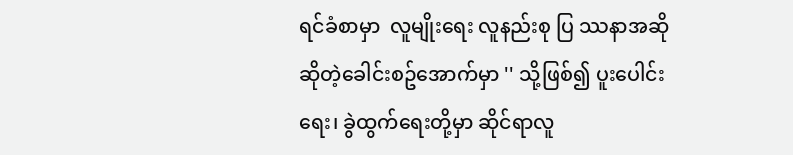ရင်ခံစာမှာ  လူမျိုးရေး လူနည်းစု ပြ ဿနာအဆို ဆိုတဲ့ခေါင်းစဥ်အောက်မှာ '' သို့ဖြစ်၍ ပူးပေါင်းရေး၊ ခွဲထွက်ရေးတို့မှာ ဆိုင်ရာလူ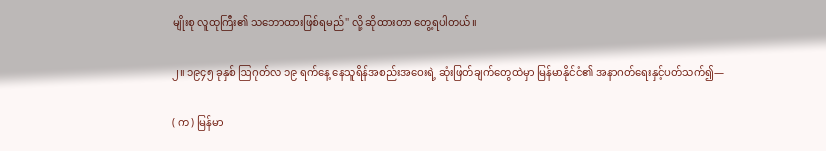မျိုးစု လူထုကြီး၏ သဘောထားဖြစ်ရမည်'' လို့ ဆိုထားတာ တွေ့ရပါတယ်။

၂။ ၁၉၄၅ ခုနှစ် ဩဂုတ်လ ၁၉ ရက်နေ့ နေသူရိန်အစည်းအဝေးရဲ့ ဆုံးဖြတ်ချက်တွေထဲမှာ မြန်မာနိုင်ငံ၏ အနာဂတ်ရေးနှင့်ပတ်သက်၍—

( က ) မြန်မာ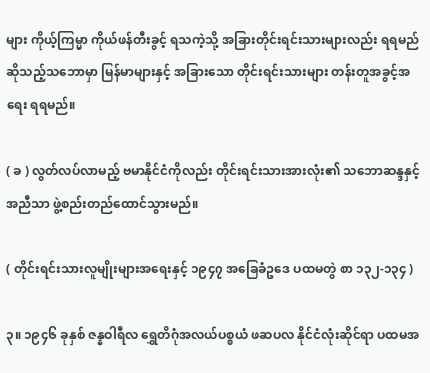များ ကိုယ့်ကြမ္မာ ကိုယ်ဖန်တီးခွင့် ရသကဲ့သို့ အခြားတိုင်းရင်းသားများလည်း ရရမည် ဆိုသည့်သဘောမှာ မြန်မာများနှင့် အခြားသော တိုင်းရင်းသားများ တန်းတူအခွင့်အရေး ရရမည်။

( ခ ) လွတ်လပ်လာမည့် ဗမာနိုင်ငံကိုလည်း တိုင်းရင်းသားအားလုံး၏ သဘောဆန္ဒနှင့်အညီသာ ဖွဲ့စည်းတည်ထောင်သွားမည်။

( တိုင်းရင်းသားလူမျိုးများအရေးနှင့် ၁၉၄၇ အခြေခံဥဒေ ပထမတွဲ စာ ၁၃၂-၁၃၄ )

၃။ ၁၉၄၆ ခုနှစ် ဇန္နဝါရီလ ရွှေတိဂုံအလယ်ပစ္စယံ ဖဆပလ နိုင်ငံလုံးဆိုင်ရာ ပထမအ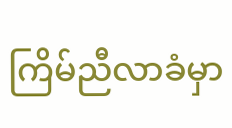ကြိမ်ညီလာခံမှာ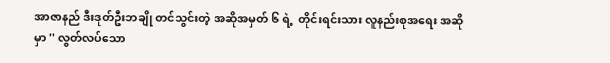အာဇာနည် ဒီးဒုတ်ဦးဘချို တင်သွင်းတဲ့ အဆိုအမှတ် ၆ ရဲ့  တိုင်းရင်းသား လူနည်းစုအရေး အဆိုမှာ '' လွတ်လပ်သော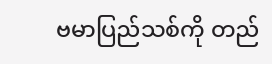ဗမာပြည်သစ်ကို တည်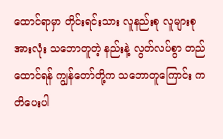ထောင်ရာမှာ တိုင်းရင်းသား လူနည်းစု လူများစုအားလုံး သဘောတူတဲ့ နည်းနဲ့ လွတ်လပ်စွာ တည်ထောင်ရန် ကျွန်တော်တို့က သဘောတူကြောင်း ကတိပေးပါ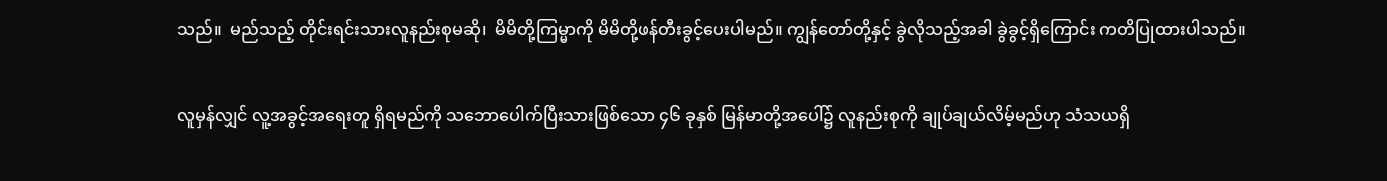သည်။  မည်သည့် တိုင်းရင်းသားလူနည်းစုမဆို၊  မိမိတို့ကြမ္မာကို မိမိတို့ဖန်တီးခွင့်ပေးပါမည်။ ကျွန်တော်တို့နှင့် ခွဲလိုသည့်အခါ ခွဲခွင့်ရှိကြောင်း ကတိပြုထားပါသည်။

လူမှန်လျှင် လူ့အခွင့်အရေးတူ ရှိရမည်ကို သဘောပေါက်ပြီးသားဖြစ်သော ၄၆ ခုနှစ် မြန်မာတို့အပေါ်၌ လူနည်းစုကို ချုပ်ချယ်လိမ့်မည်ဟု သံသယရှိ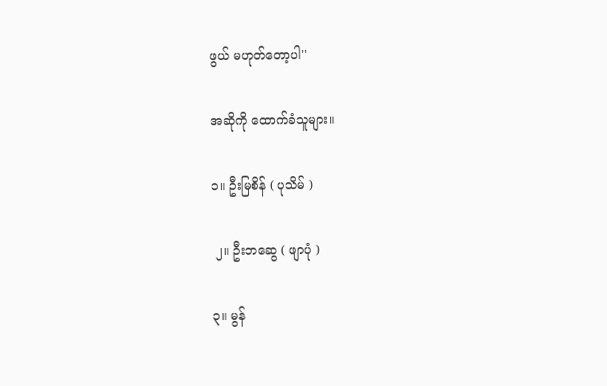ဖွယ် မဟုတ်တော့ပါ''

အဆိုကို ထောက်ခံသူများ။

၁။ ဦးမြစိန် ( ပုသိမ် )

 ၂။ ဦးဘဆွေ ( ဖျာပုံ )

၃။ မွန်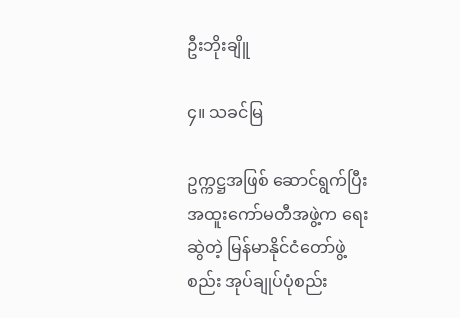ဦးဘိုးချိူ

၄။ သခင်မြ

ဥက္ကဋ္ဌအဖြစ် ဆောင်ရွက်ပြီး အထူးကော်မတီအဖွဲ့က ရေးဆွဲတဲ့ မြန်မာနိုင်ငံတော်ဖွဲ့စည်း အုပ်ချုပ်ပုံစည်း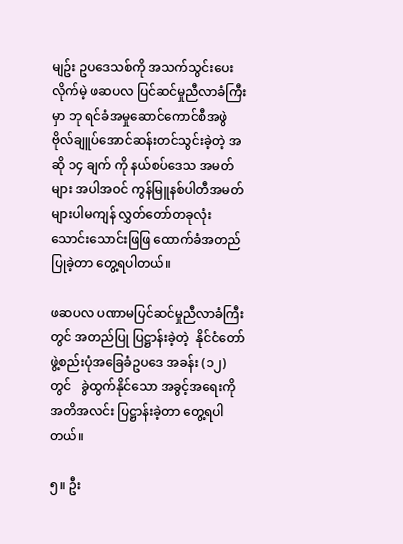မျဥ်း ဥပဒေသစ်ကို အသက်သွင်းပေးလိုက်မဲ့ ဖဆပလ ပြင်ဆင်မှုညီလာခံကြီးမှာ ဘု ရင်ခံအမှုဆောင်ကောင်စီအဖွဲ ဗိုလ်ချူပ်အောင်ဆန်းတင်သွင်းခဲ့တဲ့ အဆို ၁၄ ချက် ကို နယ်စပ်ဒေသ အမတ်များ အပါအဝင် ကွန်မြူနစ်ပါတီအမတ်များပါမကျန် လွှတ်တော်တခုလုံး သောင်းသောင်းဖြဖြ ထောက်ခံအတည်ပြုခဲ့တာ တွေ့ရပါတယ်။

ဖဆပလ ပဏာမပြင်ဆင်မှုညီလာခံကြီးတွင် အတည်ပြု ပြဋ္ဌာန်းခဲ့တဲ့  နိုင်ငံတော်ဖွဲ့စည်းပုံအခြေခံဥပဒေ အခန်း (၁၂) တွင်   ခွဲထွက်နိုင်သော အခွင့်အရေးကို  အတိအလင်း ပြဋ္ဌာန်းခဲ့တာ တွေ့ရပါတယ်။

၅။ ဦး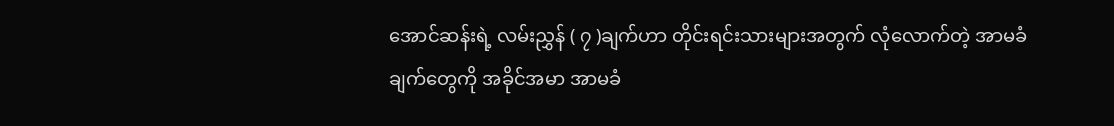အောင်ဆန်းရဲ့ လမ်းညွှန် ( ၇ )ချက်ဟာ တိုင်းရင်းသားများအတွက် လုံလောက်တဲ့ အာမခံချက်တွေကို အခိုင်အမာ အာမခံ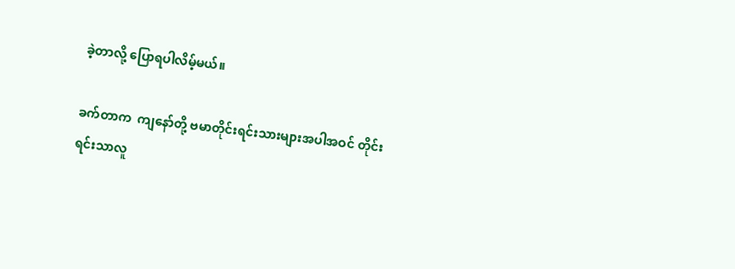ခဲ့တာလို့ ပြောရပါလိမ့်မယ်။

ခက်တာက  ကျနော်တို့ ဗမာတိုင်းရင်းသားများအပါအဝင် တိုင်းရင်းသာလူ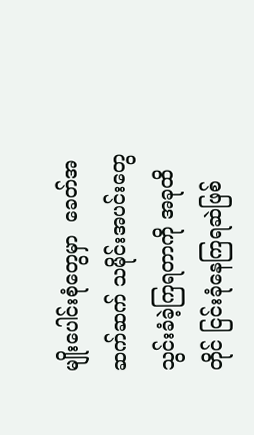မျိုးပေါင်းစုံတွေမှာ  ခေတ်အဆက်ဆက် သမိုင်းအပင်းတွေ သွင်းခံခဲ့ကြရတာကို အခုထိတိုင် ငြင်းခုံနေကြရဆဲဖြစ်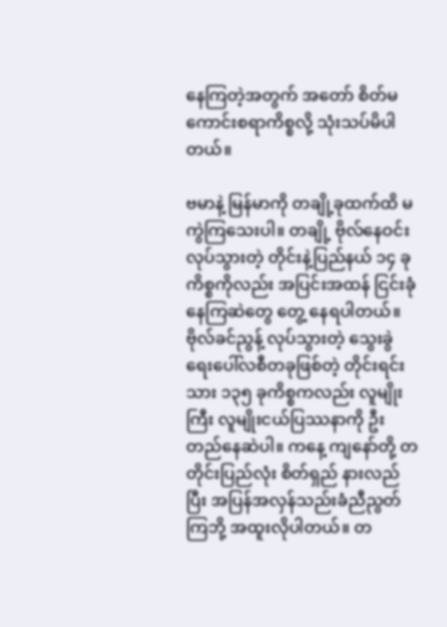နေကြတဲ့အတွက် အတော် စိတ်မကောင်းစရာကိစ္စလို့ သုံးသပ်မိပါတယ်။

ဗမာနဲ့ မြန်မာကို တချို့ခုထက်ထိ မကွဲကြသေးပါ။ တချို့ ဗိုလ်နေဝင်း လုပ်သွားတဲ့ တိုင်းနဲ့ပြည်နယ် ၁၄ ခုကိစ္စကိုလည်း အပြင်းအထန် ငြင်းခုံနေကြဆဲတွေ တွေ့ နေရပါတယ်။ ဗိုလ်ခင်ညွန့် လုပ်သွားတဲ့ သွေးခွဲရေးပေါ်လစီတခုဖြစ်တဲ့ တိုင်းရင်းသား ၁၃၅ ခုကိစ္စကလည်း လူမျိုးကြီး လူမျိုးငယ်ပြဿနာကို ဦးတည်နေဆဲပါ။ ကနေ့ ကျနော်တို့ တတိုင်းပြည်လုံး စိတ်ရှည် နားလည်ပြီး အပြန်အလှန်သည်းခံညီညွတ်ကြဘို့ အထူးလိုပါတယ်။ တ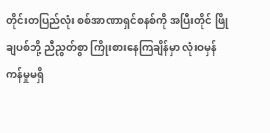တိုင်းတပြည်လုံး စစ်အာဏာရှင်စနစ်ကို အပြီးတိုင် ဖြိုချပစ်ဘို့ ညီညွတ်စွာ ကြိုးစားနေကြချိန်မှာ လုံးဝမှန်ကန်မှုမရှိ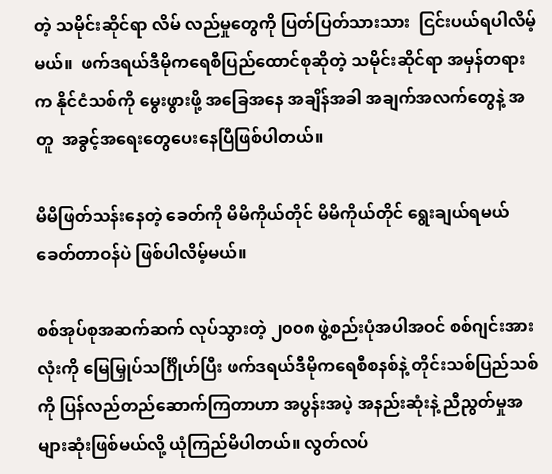တဲ့ သမိုင်းဆိုင်ရာ လိမ် လည်မှုတွေကို ပြတ်ပြတ်သားသား  ငြင်းပယ်ရပါလိမ့်မယ်။  ဖက်ဒရယ်ဒီမိုကရေစီပြည်ထောင်စုဆိုတဲ့ သမိုင်းဆိုင်ရာ အမှန်တရားက နိုင်ငံသစ်ကို မွေးဖွားဖို့ အခြေအနေ အချိန်အခါ အချက်အလက်တွေနဲ့ အတူ  အခွင့်အရေးတွေပေးနေပြီဖြစ်ပါတယ်။

မိမိဖြတ်သန်းနေတဲ့ ခေတ်ကို မိမိကိုယ်တိုင် မိမိကိုယ်တိုင် ရွေးချယ်ရမယ် ခေတ်တာဝန်ပဲ ဖြစ်ပါလိမ့်မယ်။

စစ်အုပ်စုအဆက်ဆက် လုပ်သွားတဲ့ ၂၀၀၈ ဖွဲ့စည်းပုံအပါအဝင် စစ်ဂျင်းအားလုံးကို မြေမြှုပ်သင်္ဂြိုဟ်ပြီး ဖက်ဒရယ်ဒီမိုကရေစီစနစ်နဲ့ တိုင်းသစ်ပြည်သစ်ကို ပြန်လည်တည်ဆောက်ကြတာဟာ အပွန်းအပဲ့ အနည်းဆုံးနဲ့ ညီညွတ်မှုအများဆုံးဖြစ်မယ်လို့ ယုံကြည်မိပါတယ်။ လွတ်လပ်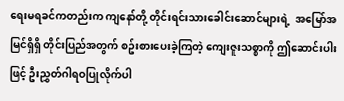ရေးမရခင်ကတည်းက ကျနော်တို့ တိုင်းရင်းသားခေါင်းဆောင်များရဲ့  အမြော်အမြင်ရှိရှိ တိုင်းပြည်အတွက် စဥ်းစားပေးခဲ့ကြတဲ့ ကျေးဇူးသစ္စာကို ဤဆောင်းပါးဖြင့် ဦးညွှတ်ဂါရဝပြုလိုက်ပါ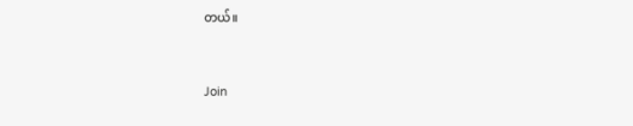တယ်။



Join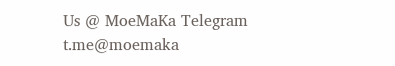Us @ MoeMaKa Telegram
t.me@moemaka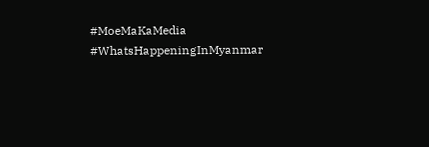#MoeMaKaMedia
#WhatsHappeningInMyanmar